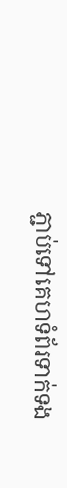ភ្ជាប់ទៅគេហទំព័រទាក់ទង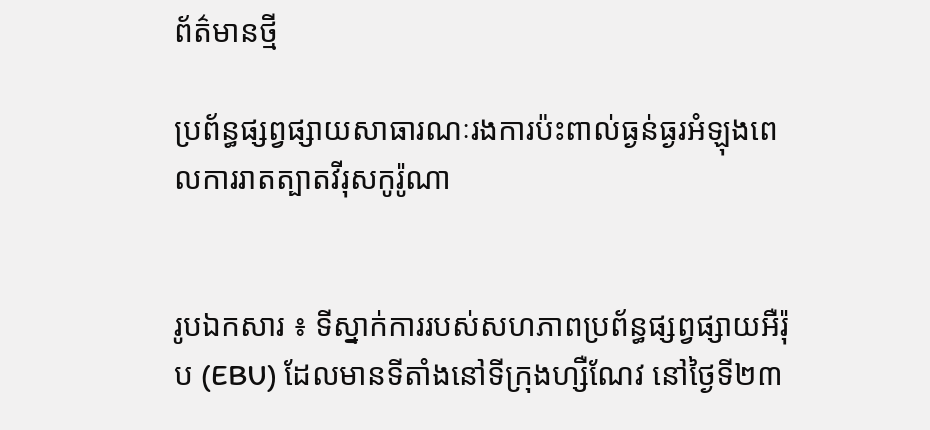ព័ត៌មានថ្មី

ប្រព័ន្ធផ្សព្វផ្សាយសាធារណៈរងការប៉ះពាល់ធ្ងន់ធ្ងរអំឡុងពេលការរាតត្បាតវីរុសកូរ៉ូណា


រូបឯកសារ ៖ ទីស្នាក់ការរបស់សហភាពប្រព័ន្ធផ្សព្វផ្សាយអឺរ៉ុប (EBU) ដែលមានទីតាំងនៅទីក្រុងហ្សឺណែវ នៅថ្ងៃទី២៣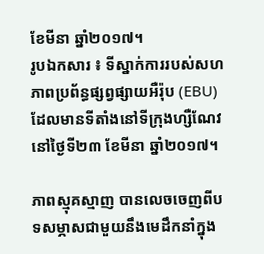ខែមីនា ឆ្នាំ២០១៧។
រូបឯកសារ ៖ ទីស្នាក់ការរបស់សហភាពប្រព័ន្ធផ្សព្វផ្សាយអឺរ៉ុប (EBU) ដែលមានទីតាំងនៅទីក្រុងហ្សឺណែវ នៅថ្ងៃទី២៣ ខែមីនា ឆ្នាំ២០១៧។

ភាពស្មុគស្មាញ បានលេចចេញពីបទសម្ភាសជាមួយនឹងមេដឹកនាំក្នុង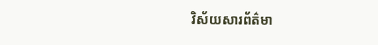វិស័យសារព័ត៌មា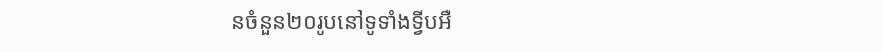នចំនួន២០រូបនៅទូទាំងទ្វីបអឺ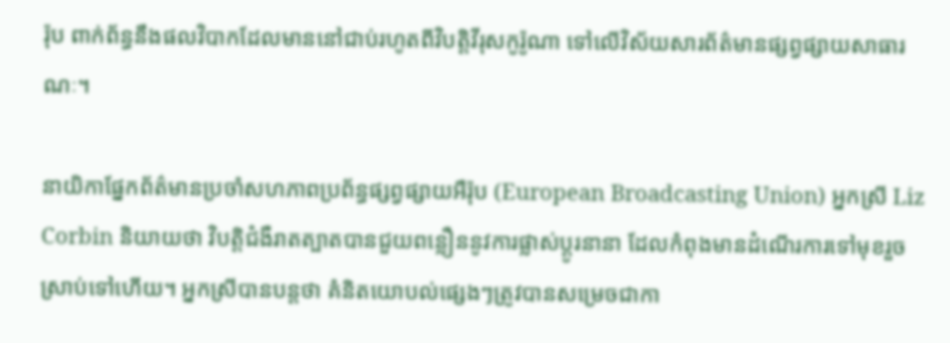រ៉ុប ពាក់ព័ន្ធនឹងផលវិបាកដែលមាននៅជាប់រហូតពីវិបត្តិវីរុសកូរ៉ូណា ទៅលើវិស័យសារព័ត៌មានផ្សព្វផ្សាយសាធារណៈ។

នាយិកាផ្នែកព័ត៌មានប្រចាំសហភាពប្រព័ន្ធផ្សព្វផ្សាយអឺរ៉ុប (European Broadcasting Union) អ្នកស្រី Liz Corbin និយាយថា វិបត្តិជំងឺរាតត្បាតបានជួយពន្លឿននូវការផ្លាស់ប្តូរនានា ដែលកំពុងមានដំណើរការទៅមុខរួចស្រាប់ទៅហើយ។ អ្នកស្រីបានបន្តថា គំនិតយោបល់ផ្សេងៗត្រូវបានសម្រេចជាកា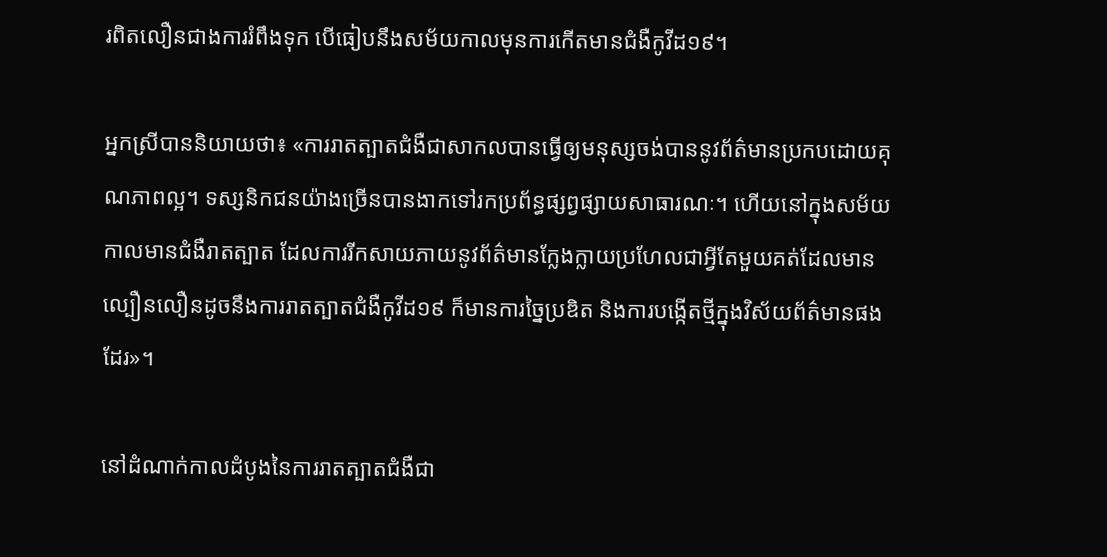រពិតលឿនជាងការរំពឹងទុក បើធៀបនឹងសម័យកាលមុនការកើតមានជំងឺកូវីដ១៩។

អ្នកស្រីបាននិយាយថា៖ «ការរាតត្បាតជំងឺជាសាកលបានធ្វើឲ្យមនុស្សចង់បាននូវព័ត៌មានប្រកបដោយគុណភាពល្អ។ ទស្សនិកជនយ៉ាងច្រើនបានងាកទៅរកប្រព័ន្ធផ្សព្វផ្សាយសាធារណៈ។ ហើយនៅក្នុងសម័យកាលមានជំងឺរាតត្បាត ដែលការរីកសាយភាយនូវព័ត៌មានក្លែងក្លាយប្រហែលជាអ្វីតែមួយគត់ដែលមានល្បឿនលឿនដូចនឹងការរាតត្បាតជំងឺកូវីដ១៩ ក៏មានការច្នៃប្រឌិត និងការបង្កើតថ្មីក្នុងវិស័យព័ត៌មានផងដែរ»។

នៅដំណាក់កាលដំបូងនៃការរាតត្បាតជំងឺជា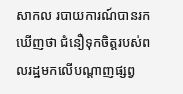សាកល របាយការណ៍បានរកឃើញថា ជំនឿទុកចិត្តរបស់ពលរដ្ឋមកលើបណ្តាញផ្សព្វ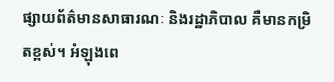ផ្សាយព័ត៌មានសាធារណៈ និងរដ្ឋាភិបាល គឺមានកម្រិតខ្ពស់។ អំឡុងពេ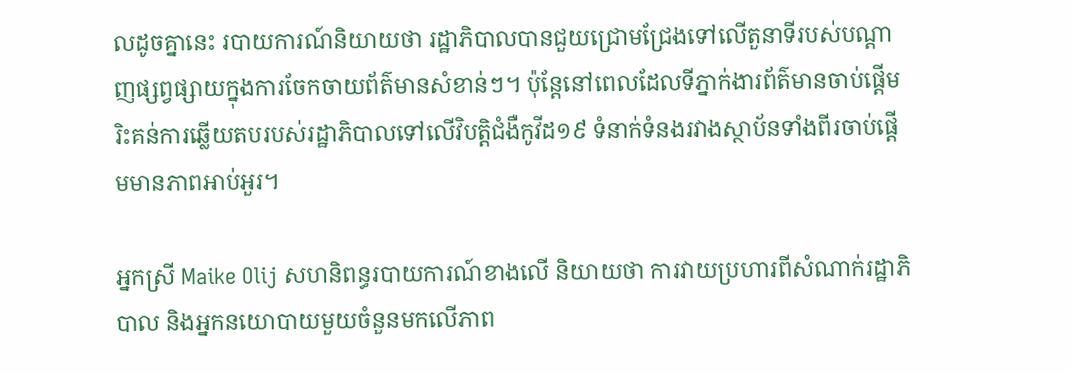លដូចគ្នានេះ របាយការណ៍និយាយថា រដ្ឋាភិបាលបានជួយជ្រោមជ្រែងទៅលើតួនាទីរបស់បណ្តាញផ្សព្វផ្សាយក្នុងការចែកចាយព័ត៌មានសំខាន់ៗ។ ប៉ុន្តែនៅពេលដែលទីភ្នាក់ងារព័ត៌មានចាប់ផ្តើមរិះគន់ការឆ្លើយតបរបស់រដ្ឋាភិបាលទៅលើវិបត្តិជំងឺកូវីដ១៩ ទំនាក់ទំនងរវាងស្ថាប័នទាំងពីរចាប់ផ្តើមមានភាពអាប់អួរ។

អ្នកស្រី Maike Olij សហនិពន្ធរបាយការណ៍ខាងលើ និយាយថា ការវាយប្រហារពីសំណាក់រដ្ឋាភិបាល និងអ្នកនយោបាយមួយចំនួនមកលើភាព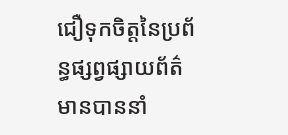ជឿទុកចិត្តនៃប្រព័ន្ធផ្សព្វផ្សាយព័ត៌មានបាននាំ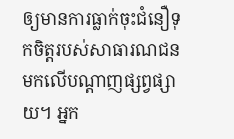ឲ្យមានការធ្លាក់ចុះជំនឿទុកចិត្តរបស់សាធារណជនមកលើបណ្តាញផ្សព្វផ្សាយ។ អ្នក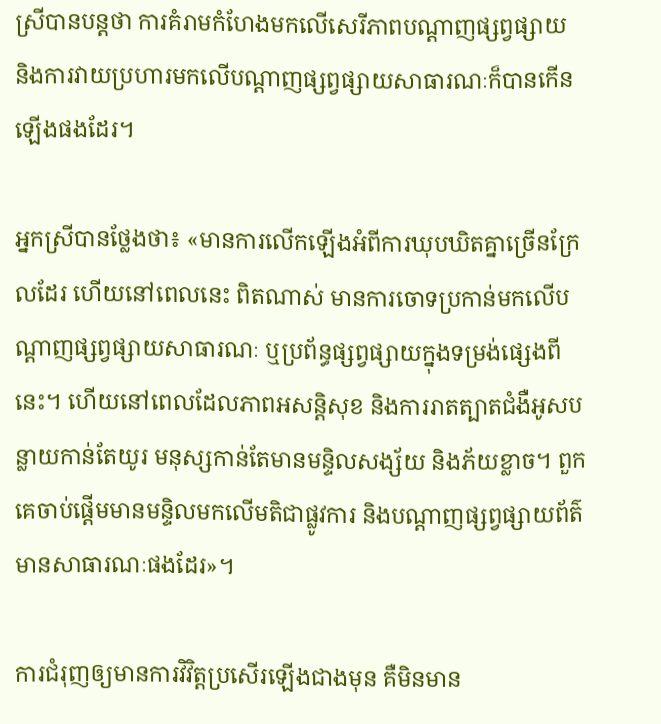ស្រីបានបន្តថា ការគំរាមកំហែងមកលើសេរីភាពបណ្តាញផ្សព្វផ្សាយ និងការវាយប្រហារមកលើបណ្តាញផ្សព្វផ្សាយសាធារណៈក៏បានកើនឡើងផងដែរ។

អ្នកស្រីបានថ្លែងថា៖ «មានការលើកឡើងអំពីការឃុបឃិតគ្នាច្រើនក្រែលដែរ ហើយនៅពេលនេះ ពិតណាស់ មានការចោទប្រកាន់មកលើបណ្តាញផ្សព្វផ្សាយសាធារណៈ ឬប្រព័ន្ធផ្សព្វផ្សាយក្នុងទម្រង់ផ្សេងពីនេះ។ ហើយនៅពេលដែលភាពអសន្តិសុខ និងការរាតត្បាតជំងឺអូសបន្លាយកាន់តែយូរ មនុស្សកាន់តែមានមន្ទិលសង្ស័យ និងភ័យខ្លាច។ ពួកគេចាប់ផ្តើមមានមន្ទិលមកលើមតិជាផ្លូវការ និងបណ្តាញផ្សព្វផ្សាយព័ត៌មានសាធារណៈផងដែរ»។

ការជំរុញឲ្យមានការវិវិត្តប្រសើរឡើងជាងមុន គឺមិនមាន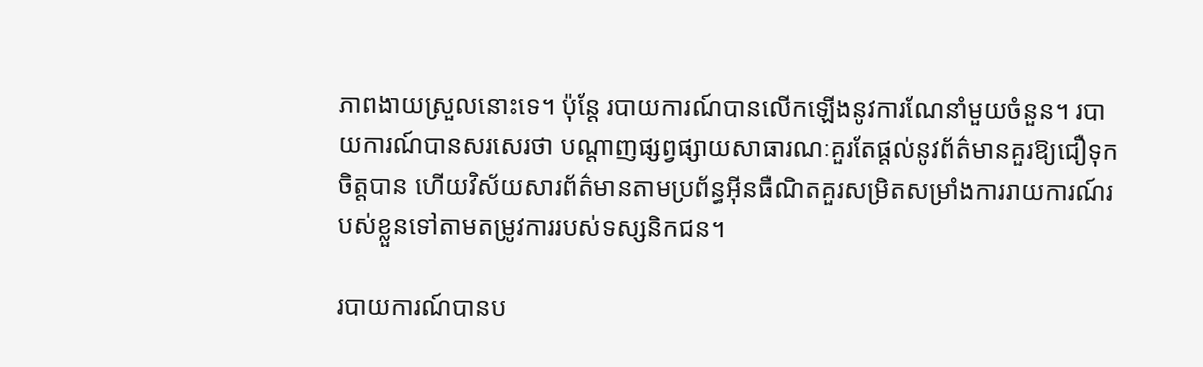ភាពងាយស្រួលនោះទេ។ ប៉ុន្តែ របាយការណ៍បានលើកឡើងនូវការណែនាំមួយចំនួន។ របាយការណ៍បានសរសេរថា បណ្តាញផ្សព្វផ្សាយសាធារណៈគួរតែផ្តល់នូវព័ត៌មានគួរឱ្យជឿទុកចិត្តបាន ហើយវិស័យសារព័ត៌មានតាមប្រព័ន្ធអ៊ីនធឺណិតគួរសម្រិតសម្រាំងការរាយការណ៍របស់ខ្លួនទៅតាមតម្រូវការរបស់ទស្សនិកជន។

របាយការណ៍បានប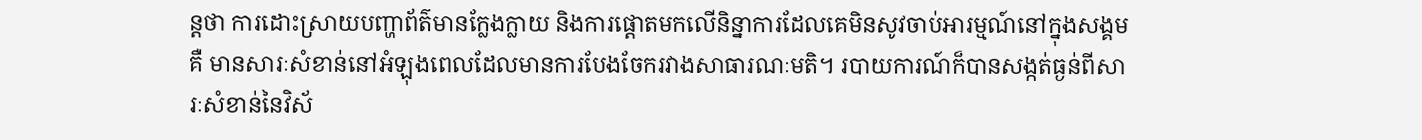ន្តថា ការដោះស្រាយបញ្ហាព័ត៌មានក្លែងក្លាយ និងការផ្តោតមកលើនិន្នាការដែលគេមិនសូវចាប់អារម្មណ៍នៅក្នុងសង្គមគឺ មានសារៈសំខាន់នៅអំឡុងពេលដែលមានការបែងចែករវាងសាធារណៈមតិ។ របាយការណ៍ក៏បានសង្កត់ធ្ងន់ពីសារៈសំខាន់នៃវិស័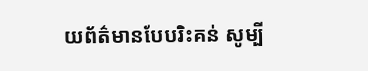យព័ត៌មានបែបរិះគន់ សូម្បី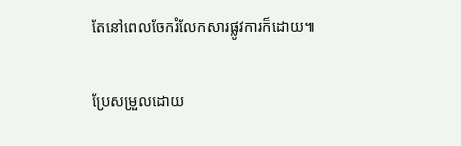តែនៅពេលចែករំលែកសារផ្លូវការក៏ដោយ៕

ប្រែសម្រួលដោយ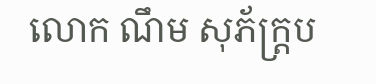លោក ណឹម សុភ័ក្ត្រប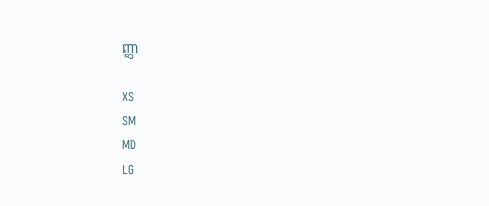ញ្ញា

XS
SM
MD
LG